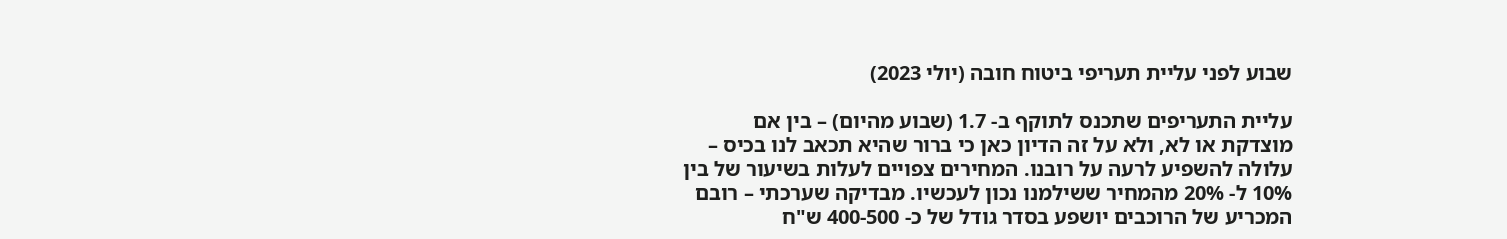שבוע לפני עליית תעריפי ביטוח חובה (יולי 2023)

עליית התעריפים שתכנס לתוקף ב- 1.7 (שבוע מהיום) – בין אם מוצדקת או לא, ולא על זה הדיון כאן כי ברור שהיא תכאב לנו בכיס – עלולה להשפיע לרעה על רובנו. המחירים צפויים לעלות בשיעור של בין 10% ל- 20% מהמחיר ששילמנו נכון לעכשיו. מבדיקה שערכתי – רובם המכריע של הרוכבים יושפע בסדר גודל של כ- 400-500 ש"ח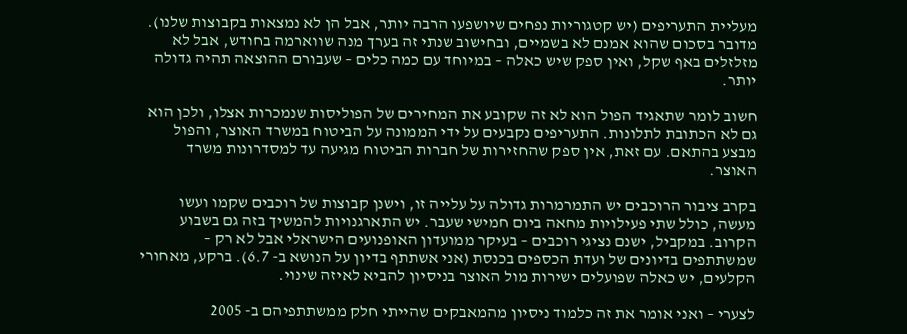מעליית התעריפים (יש קטגוריות נפחים שיושפעו הרבה יותר, אבל הן לא נמצאות בקבוצות שלנו). מדובר בסכום שהוא אמנם לא בשמיים, ובחישוב שנתי זה בערך מנה שווארמה בחודש, אבל לא מזלזלים באף שקל, ואין ספק שיש כאלה – במיוחד עם כמה כלים – שעבורם ההוצאה תהיה גדולה יותר.

חשוב לומר שתאגיד הפול הוא לא זה שקובע את המחירים של הפוליסות שנמכרות אצלו, ולכן הוא גם לא הכתובת לתלונות. התעריפים נקבעים על ידי הממונה על הביטוח במשרד האוצר, והפול מבצע בהתאם. עם זאת, אין ספק שהחזירות של חברות הביטוח מגיעה עד למסדרונות משרד האוצר.

בקרב ציבור הרוכבים יש התמרמרות גדולה על עלייה זו, וישנן קבוצות של רוכבים שקמו ועשו מעשה, כולל שתי פעילויות מחאה ביום חמישי שעבר. יש התארגנויות להמשיך בזה גם בשבוע הקרוב. במקביל, ישנם נציגי רוכבים – בעיקר ממועדון האופנועים הישראלי אבל לא רק – שמשתתפים בדיונים של ועדת הכספים בכנסת (אני אשתתף בדיון על הנושא ב- 6.7). ברקע, מאחורי הקלעים, יש כאלה שפועלים ישירות מול האוצר בניסיון להביא לאיזה שינוי.

לצערי – ואני אומר את זה כלמוד ניסיון מהמאבקים שהייתי חלק ממשתתפיהם ב- 2005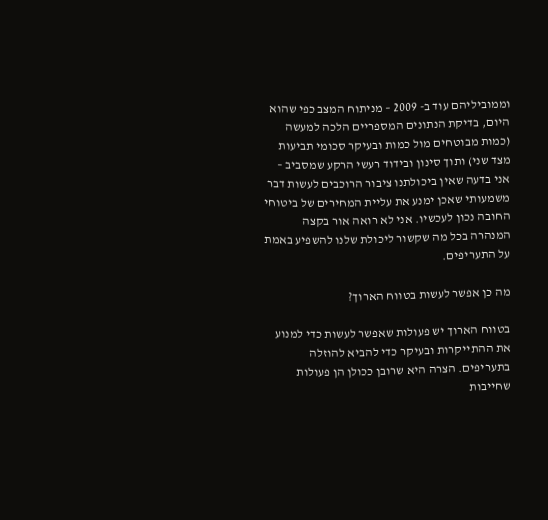וממוביליהם עוד ב- 2009 – מניתוח המצב כפי שהוא היום, בדיקת הנתונים המספריים הלכה למעשה (כמות מבוטחים מול כמות ובעיקר סכומי תביעות מצד שני) ותוך סינון ובידוד רעשי הרקע שמסביב – אני בדעה שאין ביכולתנו ציבור הרוכבים לעשות דבר משמעותי שאכן ימנע את עליית המחירים של ביטוחי החובה נכון לעכשיו. אני לא רואה אור בקצה המנהרה בכל מה שקשור ליכולת שלנו להשפיע באמת על התעריפים.

מה כן אפשר לעשות בטווח הארוך?

בטווח הארוך יש פעולות שאפשר לעשות כדי למנוע את ההתייקרות ובעיקר כדי להביא להוזלה בתעריפים. הצרה היא שרובן ככולן הן פעולות שחייבות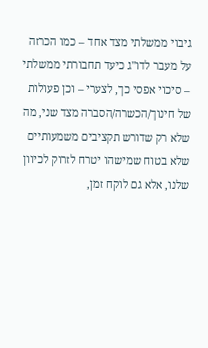גיבוי ממשלתי מצד אחד – כמו הכרזה על מעבר לדו"ג כיעד תחבורתי ממשלתי – סיכוי אפסי כך, לצערי – וכן פעולות של חינוך/הכשרה/הסברה מצד שני, מה שלא רק שדורש תקציבים משמעותיים שלא בטוח שמישהו יטרח לזרוק לכיוון שלנו, אלא גם לוקח זמן,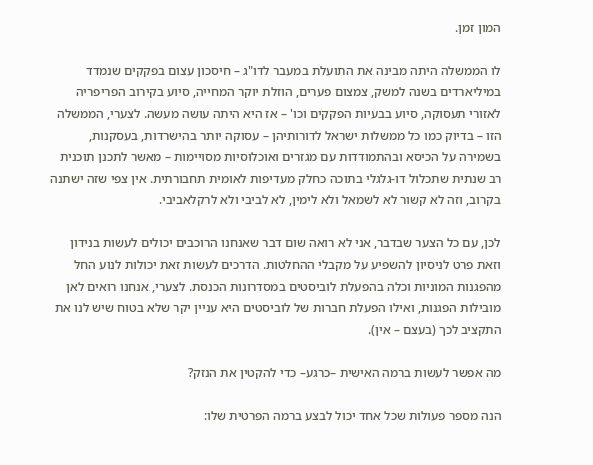המון זמן.

לו הממשלה היתה מבינה את התועלת במעבר לדו"ג – חיסכון עצום בפקקים שנמדד במיליארדים בשנה למשק, צמצום פערים, הוזלת יוקר המחייה, סיוע בקירוב הפריפריה לאזורי תעסוקה, סיוע בבעיות הפקקים וכו' – אז היא היתה עושה מעשה. לצערי, הממשלה הזו – בדיוק כמו כל ממשלות ישראל לדורותיהן – עסוקה יותר בהישרדות, בעסקנות, בשמירה על הכיסא ובהתמודדות עם מגזרים ואוכלוסיות מסויימות – מאשר לתכנן תוכנית רב שנתית שתכלול דו-גלגלי בתוכה כחלק מעדיפות לאומית תחבורתית. אין צפי שזה ישתנה בקרוב, וזה לא קשור לא לשמאל ולא לימין, לא לביבי ולא לרקלאביבי.

לכן, עם כל הצער שבדבר, אני לא רואה שום דבר שאנחנו הרוכבים יכולים לעשות בנידון וזאת פרט לניסיון להשפיע על מקבלי ההחלטות. הדרכים לעשות זאת יכולות לנוע החל מהפגנות המוניות וכלה בהפעלת לוביסטים במסדרונות הכנסת. לצערי, אנחנו רואים לאן מובילות הפגנות, ואילו הפעלת חברות של לוביסטים היא עניין יקר שלא בטוח שיש לנו את התקציב לכך (בעצם – אין).

מה אפשר לעשות ברמה האישית –כרגע– כדי להקטין את הנזק?

הנה מספר פעולות שכל אחד יכול לבצע ברמה הפרטית שלו: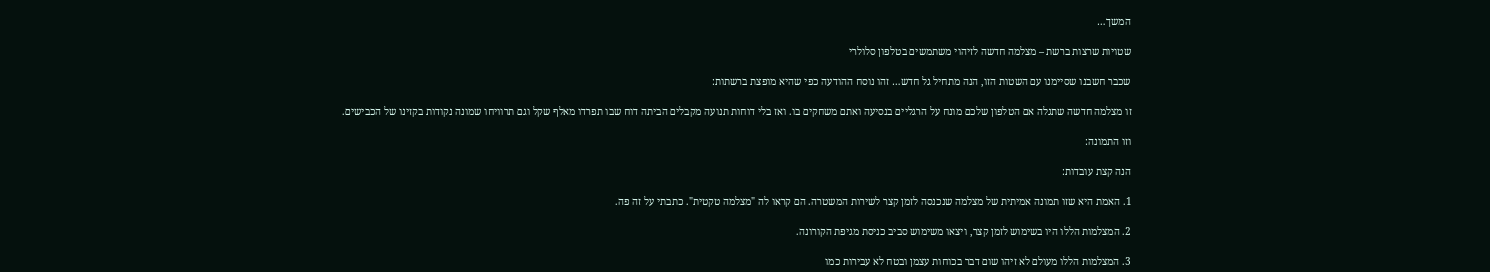המשך…

שטויות שרצות ברשת – מצלמה חדשה לזיהוי משתמשים בטלפון סלולרי

שכבר חשבנו שסיימנו עם השטות הזו, הנה מתחיל גל חדש… זהו נוסח ההודעה כפי שהיא מופצת ברשתות:

זו מצלמה חדשה שתגלה אם הטלפון שלכם מונח על הרגליים בנסיעה ואתם משחקים בו. ואז בלי דוחות תנועה מקבלים הביתה דוח שבו תפרדו מאלף שקל וגם תרוויחו שמונה נקודות בקזינו של הכבישים.

וזו התמונה:

הנה קצת עובדות:

1. האמת היא שזו תמונה אמיתית של מצלמה שנכנסה לזמן קצר לשירות המשטרה. הם קראו לה "מצלמה טקטית". כתבתי על זה פה.

2. המצלמות הללו היו בשימוש לזמן קצר, ויצאו משימוש סביב כניסת מגיפת הקורונה.

3. המצלמות הללו מעולם לא זיהו שום דבר בכוחות עצמן ובטח לא עבירות כמו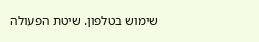שימוש בטלפון. שיטת הפעולה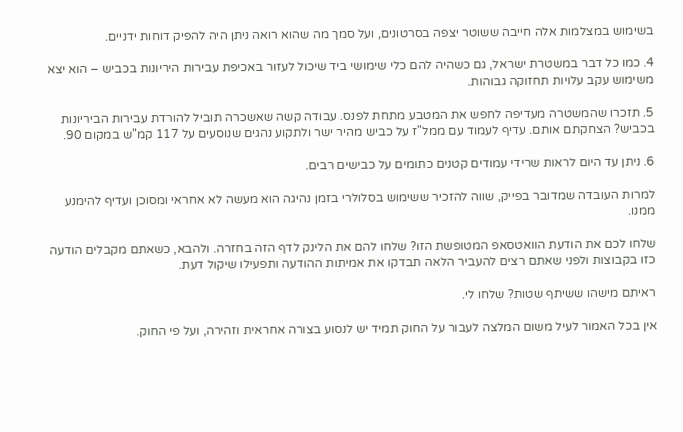בשימוש במצלמות אלה חייבה ששוטר יצפה בסרטונים, ועל סמך מה שהוא רואה ניתן היה להפיק דוחות ידניים.

4. כמו כל דבר במשטרת ישראל, גם כשהיה להם כלי שימושי ביד שיכול לעזור באכיפת עבירות היריונות בכביש – הוא יצא משימוש עקב עלויות תחזוקה גבוהות.

5. תזכרו שהמשטרה מעדיפה לחפש את המטבע מתחת לפנס. עבודה קשה שאשכרה תוביל להורדת עבירות הביריונות בכביש? הצחקתם אותם. עדיף לעמוד עם ממל"ז על כביש מהיר ישר ולתקוע נהגים שנוסעים על 117 קמ"ש במקום 90.

6. ניתן עד היום לראות שרידי עמודים קטנים כתומים על כבישים רבים.

למרות העובדה שמדובר בפייק, שווה להזכיר ששימוש בסלולרי בזמן נהיגה הוא מעשה לא אחראי ומסוכן ועדיף להימנע ממנו.

שלחו לכם את הודעת הוואטסאפ המטופשת הזו? שלחו להם את הלינק לדף הזה בחזרה. ולהבא, כשאתם מקבלים הודעה כזו בקבוצות ולפני שאתם רצים להעביר הלאה תבדקו את אמיתות ההודעה ותפעילו שיקול דעת.

ראיתם מישהו ששיתף שטות? שלחו לי.

אין בכל האמור לעיל משום המלצה לעבור על החוק תמיד יש לנסוע בצורה אחראית וזהירה, ועל פי החוק.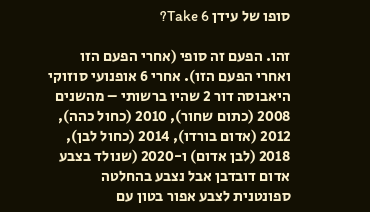סופו של עידן Take 6?

זהו. הפעם זה סופי (אחרי הפעם הזו ואחרי הפעם הזו). אחרי 6 אופנועי סוזוקי היאבוסה דור 2 שהיו ברשותי – מהשנים 2008 (כתום שחור), 2010 (כחול כהה), 2012 (אדום בורדו), 2014 (כחול לבן), 2018 (לבן אדום) ו-2020 (שנולד בצבע אדום דובדבן אבל נצבע בהחלטה ספונטנית לצבע אפור בטון עם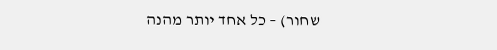שחור) – כל אחד יותר מהנה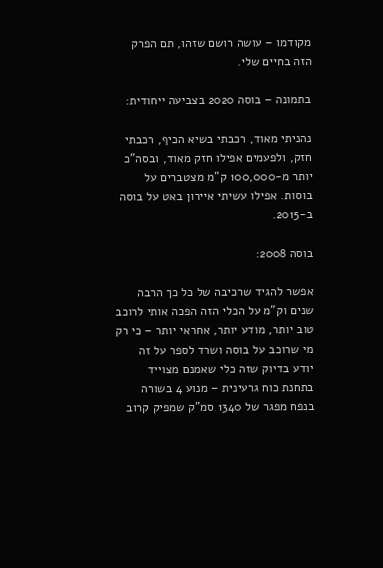מקודמו – עושה רושם שזהו, תם הפרק הזה בחיים שלי.

בתמונה – בוסה 2020 בצביעה ייחודית:

נהניתי מאוד, רכבתי בשיא הכיף, רכבתי חזק, ולפעמים אפילו חזק מאוד, ובסה"כ יותר מ-100,000 ק"מ מצטברים על בוסות. אפילו עשיתי איירון באט על בוסה ב-2015.

בוסה 2008:

אפשר להגיד שרכיבה של כל כך הרבה שנים וק"מ על הכלי הזה הפכה אותי לרוכב טוב יותר, מודע יותר, אחראי יותר – כי רק מי שרוכב על בוסה ושרד לספר על זה יודע בדיוק שזה כלי שאמנם מצוייד בתחנת כוח גרעינית – מנוע 4 בשורה בנפח מפגר של 1340 סמ"ק שמפיק קרוב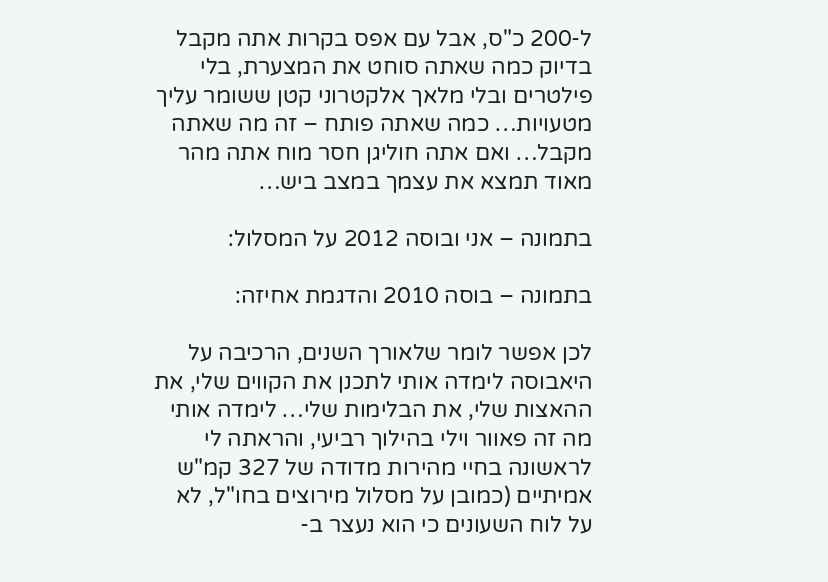ל-200 כ"ס, אבל עם אפס בקרות אתה מקבל בדיוק כמה שאתה סוחט את המצערת, בלי פילטרים ובלי מלאך אלקטרוני קטן ששומר עליך מטעויות… כמה שאתה פותח – זה מה שאתה מקבל… ואם אתה חוליגן חסר מוח אתה מהר מאוד תמצא את עצמך במצב ביש…

בתמונה – אני ובוסה 2012 על המסלול:

בתמונה – בוסה 2010 והדגמת אחיזה:

לכן אפשר לומר שלאורך השנים, הרכיבה על היאבוסה לימדה אותי לתכנן את הקווים שלי, את ההאצות שלי, את הבלימות שלי… לימדה אותי מה זה פאוור וילי בהילוך רביעי, והראתה לי לראשונה בחיי מהירות מדודה של 327 קמ"ש אמיתיים (כמובן על מסלול מירוצים בחו"ל, לא על לוח השעונים כי הוא נעצר ב-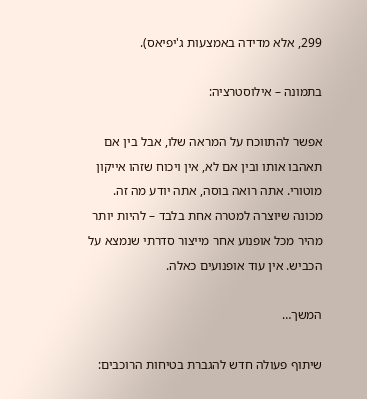299, אלא מדידה באמצעות ג'יפיאס).

בתמונה – אילוסטרציה:

אפשר להתווכח על המראה שלו, אבל בין אם תאהבו אותו ובין אם לא, אין ויכוח שזהו אייקון מוטורי. אתה רואה בוסה, אתה יודע מה זה. מכונה שיוצרה למטרה אחת בלבד – להיות יותר מהיר מכל אופנוע אחר מייצור סדרתי שנמצא על הכביש. אין עוד אופנועים כאלה.

המשך…

שיתוף פעולה חדש להגברת בטיחות הרוכבים: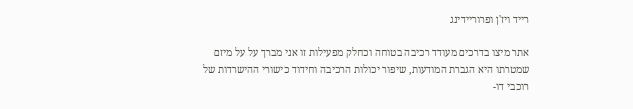רייד ויז'ן ופרוריידינג

אתר מיצו בדרכים מעודד רכיבה בטוחה וכחלק מפעילות זו אני מברך על על מיזם שמטרתו היא הגברת המודעות, שיפור יכולות הרכיבה וחידוד כישורי ההישרדות של רוכבי דו-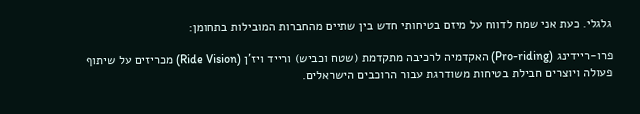גלגלי. כעת אני שמח לדווח על מיזם בטיחותי חדש בין שתיים מהחברות המובילות בתחומן:

פרו-ריידינג (Pro-riding) האקדמיה לרכיבה מתקדמת (שטח וכביש) ורייד ויז'ן (Ride Vision) מכריזים על שיתוף פעולה ויוצרים חבילת בטיחות משודרגת עבור הרוכבים הישראלים.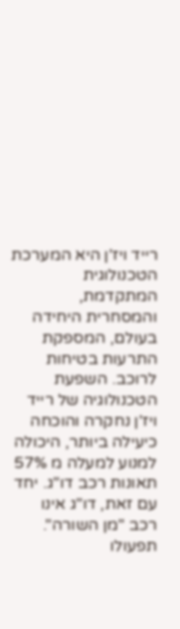רייד ויז'ן היא המערכת הטכנולוגית המתקדמת, והמסחרית היחידה בעולם, המספקת התרעות בטיחות לרוכב. השפעת הטכנולוגיה של רייד ויז'ן נחקרה והוכחה כיעילה ביותר, היכולה למנוע למעלה מ 57% תאונות רכב דו"ג. יחד עם זאת, דו"ג אינו רכב "מן השורה". תפעולו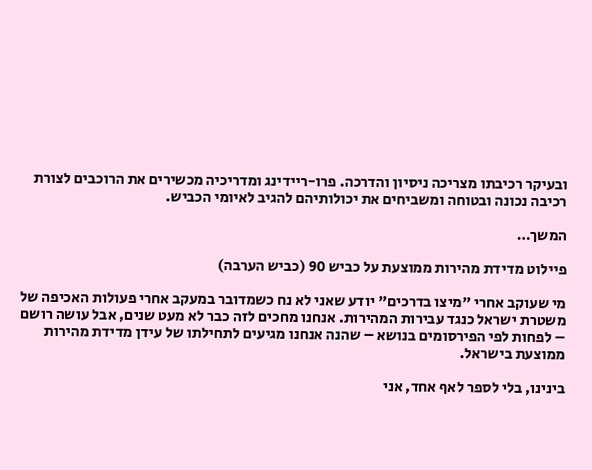ובעיקר רכיבתו מצריכה ניסיון והדרכה. פרו-ריידינג ומדריכיה מכשירים את הרוכבים לצורת רכיבה נכונה ובטוחה ומשביחים את יכולותיהם להגיב לאיומי הכביש.

המשך…

פיילוט מדידת מהירות ממוצעת על כביש 90 (כביש הערבה)

מי שעוקב אחרי "מיצו בדרכים" יודע שאני לא נח כשמדובר במעקב אחרי פעולות האכיפה של משטרת ישראל כנגד עבירות המהירות. אנחנו מחכים לזה כבר לא מעט שנים, אבל עושה רושם – לפחות לפי הפירסומים בנושא – שהנה אנחנו מגיעים לתחילתו של עידן מדידת מהירות ממוצעת בישראל.

בינינו, בלי לספר לאף אחד, אני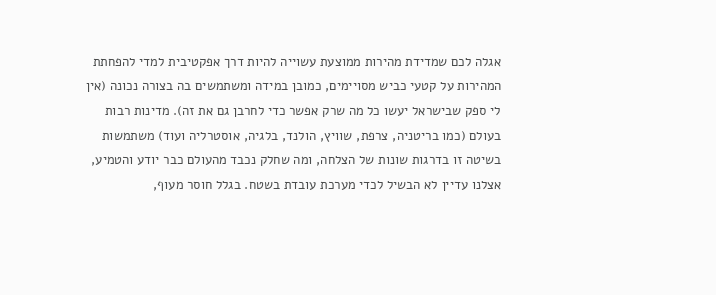אגלה לכם שמדידת מהירות ממוצעת עשוייה להיות דרך אפקטיבית למדי להפחתת המהירות על קטעי כביש מסויימים, כמובן במידה ומשתמשים בה בצורה נכונה (אין לי ספק שבישראל יעשו כל מה שרק אפשר כדי לחרבן גם את זה). מדינות רבות בעולם (כמו בריטניה, צרפת, שוויץ, הולנד, בלגיה, אוסטרליה ועוד) משתמשות בשיטה זו בדרגות שונות של הצלחה, ומה שחלק נכבד מהעולם כבר יודע והטמיע, אצלנו עדיין לא הבשיל לכדי מערכת עובדת בשטח. בגלל חוסר מעוף,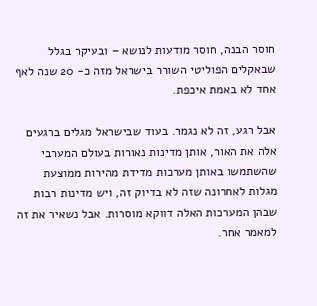חוסר הבנה, חוסר מודעות לנושא – ובעיקר בגלל שבאקלים הפוליטי השורר בישראל מזה כ- 20 שנה לאף אחד לא באמת איכפת.

אבל רגע, זה לא נגמר. בעוד שבישראל מגלים ברגעים אלה את האור, אותן מדינות נאורות בעולם המערבי שהשתמשו באותן מערכות מדידת מהירות ממוצעת מגלות לאחרונה שזה לא בדיוק זה, ויש מדינות רבות שבהן המערכות האלה דווקא מוסרות. אבל נשאיר את זה למאמר אחר.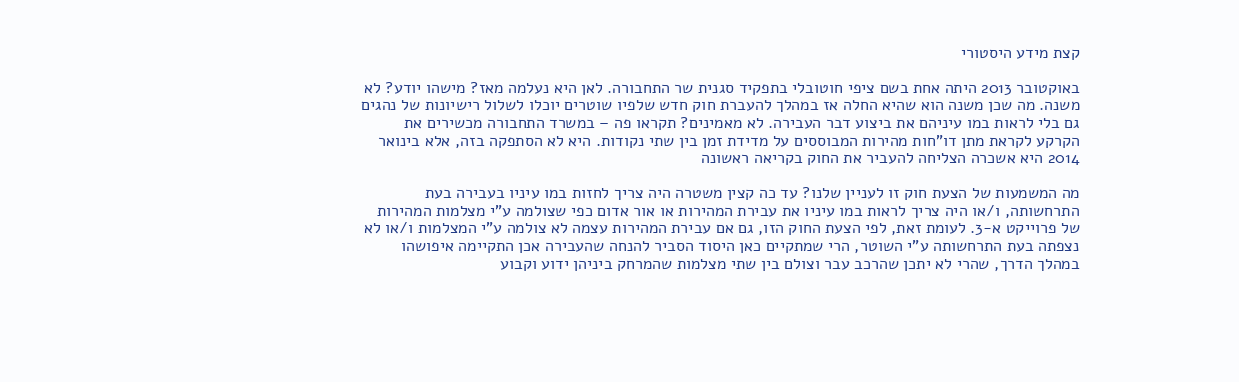קצת מידע היסטורי

באוקטובר 2013 היתה אחת בשם ציפי חוטובלי בתפקיד סגנית שר התחבורה. לאן היא נעלמה מאז? מישהו יודע? לא משנה. מה שכן משנה הוא שהיא החלה אז במהלך להעברת חוק חדש שלפיו שוטרים יוכלו לשלול רישיונות של נהגים גם בלי לראות במו עיניהם את ביצוע דבר העבירה. לא מאמינים? תקראו פה – במשרד התחבורה מכשירים את הקרקע לקראת מתן דו”חות מהירות המבוססים על מדידת זמן בין שתי נקודות. היא לא הסתפקה בזה, אלא בינואר 2014 היא אשכרה הצליחה להעביר את החוק בקריאה ראשונה

מה המשמעות של הצעת חוק זו לעניין שלנו? עד כה קצין משטרה היה צריך לחזות במו עיניו בעבירה בעת התרחשותה, ו/או היה צריך לראות במו עיניו את עבירת המהירות או אור אדום כפי שצולמה ע”י מצלמות המהירות של פרוייקט א-3. לעומת זאת, לפי הצעת החוק הזו, גם אם עבירת המהירות עצמה לא צולמה ע”י המצלמות ו/או לא נצפתה בעת התרחשותה ע”י השוטר, הרי שמתקיים כאן היסוד הסביר להנחה שהעבירה אכן התקיימה איפושהו במהלך הדרך, שהרי לא יתכן שהרכב עבר וצולם בין שתי מצלמות שהמרחק ביניהן ידוע וקבוע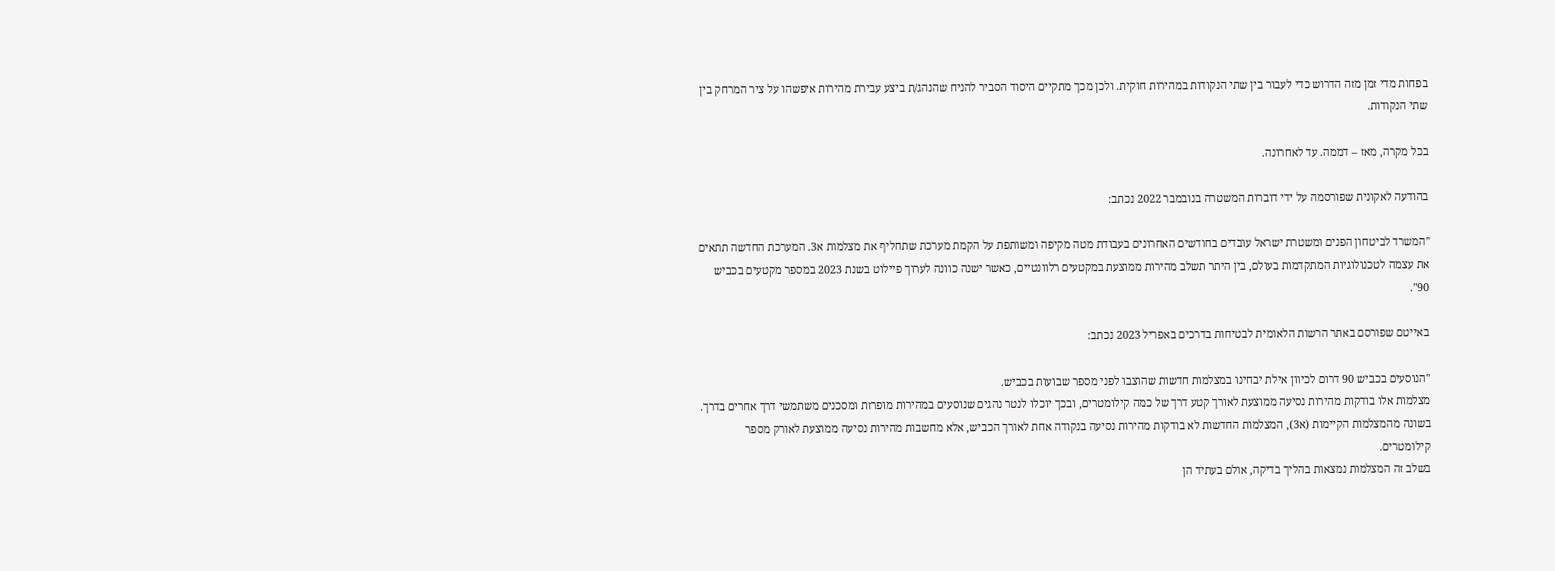בפחות מדי זמן מזה הדרוש כדי לעבור בין שתי הנקודות במהירות חוקית. ולכן מכך מתקיים היסוד הסביר להניח שהנהג/ת ביצע עבירת מהירות איפשהו על ציר המרחק בין שתי הנקודות.

בכל מקרה, מאז – דממה. עד לאחרונה.

בהודעה לאקונית שפורסמה על ידי דוברות המשטרה בנובמבר 2022 נכתב:

"המשרד לביטחון הפנים ומשטרת ישראל עובדים בחודשים האחרונים בעבודת מטה מקיפה ומשותפת על הקמת מערכת שתחליף את מצלמות א3. המערכת החדשה תתאים את עצמה לטכנולוגיות המתקדמות בעולם, בין היתר תשלב מהירות ממוצעת במקטעים רלוונטיים, כאשר ישנה כוונה לערוך פיילוט בשנת 2023 במספר מקטעים בכביש 90".

באייטם שפורסם באתר הרשות הלאומית לבטיחות בדרכים באפריל 2023 נכתב:

"הנוסעים בכביש 90 דרום לכיוון אילת יבחינו במצלמות חדשות שהוצבו לפני מספר שבועות בכביש.
מצלמות אלו בודקות מהירות נסיעה ממוצעת לאורך קטע דרך של כמה קילומטרים, ובכך יוכלו לנטר נהגים שנוסעים במהירות מופרזת ומסכנים משתמשי דרך אחרים בדרך.
בשונה מהמצלמות הקיימות (א3), המצלמות החדשות לא בודקות מהירות נסיעה בנקודה אחת לאורך הכביש, אלא מחשבות מהירות נסיעה ממוצעת לאורק מספר קילומטרים.
בשלב זה המצלמות נמצאות בהליך בדיקה, אולם בעתיד הן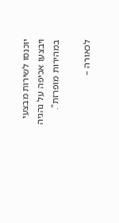יוכנסו לשירות מבצעי ויבצעו אכיפה על נהגיה במהירות מופרזת".

לכאורה –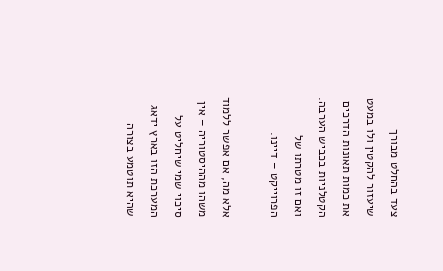צעד בהחלט מבורך שיעזור להקטין ולו במעט את כמות תאונות הדרכים הקטלניות בכביש הערבה. ואם זו מטרתו של הפרוייקט – דיינו.

אלא מה, אם אפשר ללמוד משהו מההיסטוריה – אין סיכוי שמי שיחליט על המערכת הזו בארץ ידאג שהיא תוטמע בצורה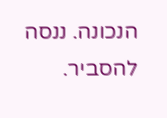הנכונה. ננסה להסביר.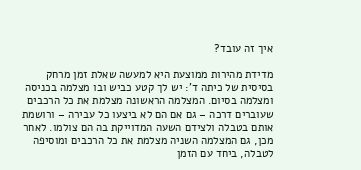איך זה עובד?

מדידת מהירות ממוצעת היא למעשה שאלת זמן מרחק בסיסית של כיתה ד': יש לך קטע כביש ובו מצלמה בכניסה ומצלמה בסיום. המצלמה הראשונה מצלמת את כל הרכבים שעוברים דרכה – גם אם הם לא ביצעו כל עבירה – ורושמת אותם בטבלה ולצידם השעה המדוייקת בה הם צולמו. לאחר מכן, גם המצלמה השניה מצלמת את כל הרכבים ומוסיפה לטבלה, ביחד עם הזמן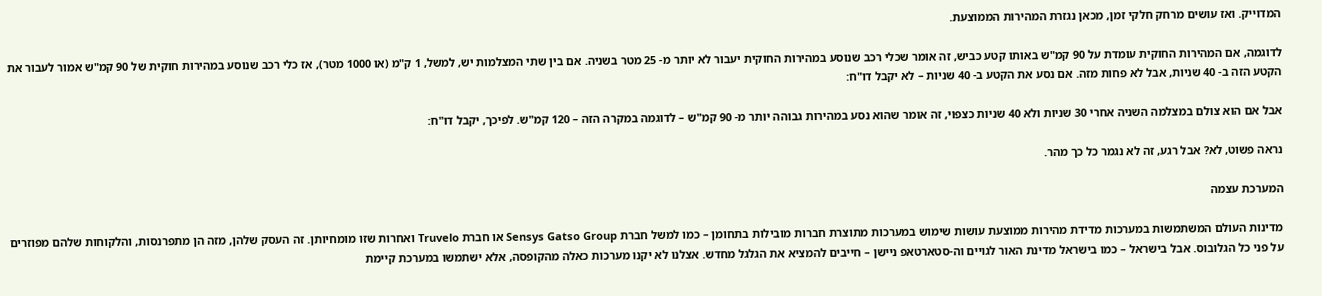המדוייק. ואז עושים מרחק חלקי זמן, מכאן נגזרת המהירות הממוצעת.

לדוגמה, אם המהירות החוקית עומדת על 90 קמ"ש באותו קטע כביש, זה אומר שכלי רכב שנוסע במהירות החוקית יעבור לא יותר מ- 25 מטר בשניה. אם בין שתי המצלמות יש, למשל, 1 ק"מ (או 1000 מטר), אז כלי רכב שנוסע במהירות חוקית של 90 קמ"ש אמור לעבור את הקטע הזה ב- 40 שניות, אבל לא פחות מזה. אם נסע את הקטע ב- 40 שניות – לא יקבל דו"ח:

אבל אם הוא צולם במצלמה השניה אחרי 30 שניות ולא 40 שניות כצפוי, זה אומר שהוא נסע במהירות גבוהה יותר מ- 90 קמ"ש – לדוגמה במקרה הזה – 120 קמ"ש. לפיכך, יקבל דו"ח:

נראה פשוט, לא? אבל רגע, זה לא נגמר כל כך מהר.

המערכת עצמה

מדינות העולם המשתמשות במערכות מדידת מהירות ממוצעת עושות שימוש במערכות מתוצרת חברות מובילות בתחומן – כמו למשל חברת Sensys Gatso Group או חברת Truvelo ואחרות שזו מומחיותן. זה העסק שלהן, מזה הן מתפרנסות, והלקוחות שלהם מפוזרים על פני כל הגלובוס. אבל בישראל – כמו בישראל מדינת האור לגויים וה-סטארטאפ ניישן – חייבים להמציא את הגלגל מחדש. אצלנו לא יקנו מערכות כאלה מהקופסה, אלא ישתמשו במערכת קיימת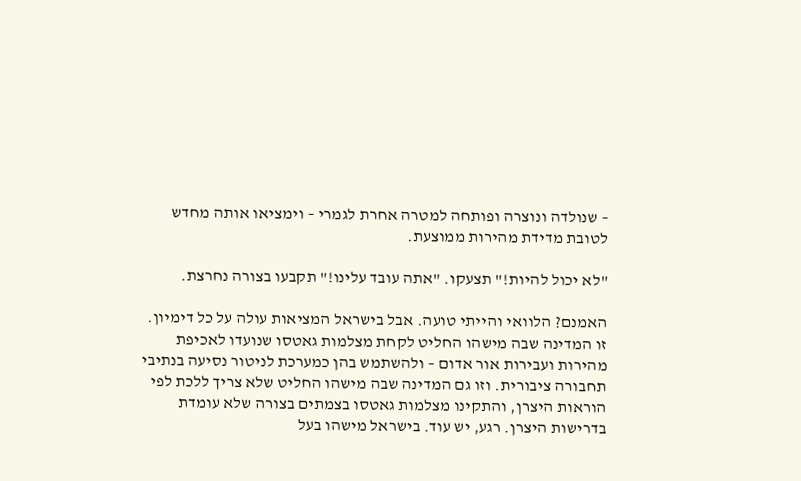– שנולדה ונוצרה ופותחה למטרה אחרת לגמרי – וימציאו אותה מחדש לטובת מדידת מהירות ממוצעת.

"לא יכול להיות!" תצעקו. "אתה עובד עלינו!" תקבעו בצורה נחרצת.

האמנם? הלוואי והייתי טועה. אבל בישראל המציאות עולה על כל דימיון. זו המדינה שבה מישהו החליט לקחת מצלמות גאטסו שנועדו לאכיפת מהירות ועבירות אור אדום – ולהשתמש בהן כמערכת לניטור נסיעה בנתיבי תחבורה ציבורית. וזו גם המדינה שבה מישהו החליט שלא צריך ללכת לפי הוראות היצרן, והתקינו מצלמות גאטסו בצמתים בצורה שלא עומדת בדרישות היצרן. רגע, יש עוד. בישראל מישהו בעל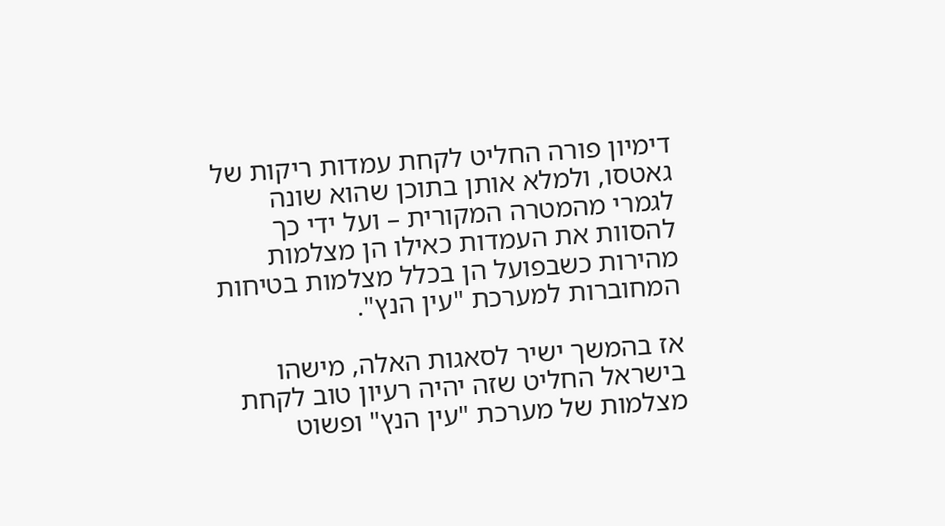דימיון פורה החליט לקחת עמדות ריקות של גאטסו, ולמלא אותן בתוכן שהוא שונה לגמרי מהמטרה המקורית – ועל ידי כך להסוות את העמדות כאילו הן מצלמות מהירות כשבפועל הן בכלל מצלמות בטיחות המחוברות למערכת "עין הנץ".

אז בהמשך ישיר לסאגות האלה, מישהו בישראל החליט שזה יהיה רעיון טוב לקחת מצלמות של מערכת "עין הנץ" ופשוט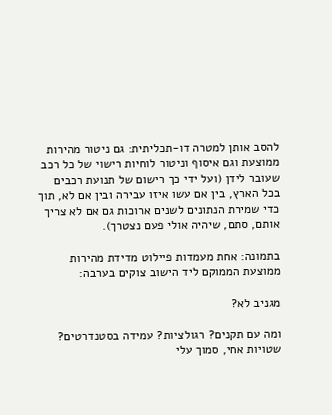להסב אותן למטרה דו-תכליתית: גם ניטור מהירות ממוצעת וגם איסוף וניטור לוחיות רישוי של כל רכב שעובר לידן (ועל ידי כך רישום של תנועת רכבים בכל הארץ, בין אם עשו איזו עבירה ובין אם לא, תוך כדי שמירת הנתונים לשנים ארוכות גם אם לא צריך אותם, סתם, שיהיה אולי פעם נצטרך).

בתמונה: אחת מעמדות פיילוט מדידת מהירות ממוצעת הממוקם ליד הישוב צוקים בערבה:

מגניב לא?

ומה עם תקנים? רגולציות? עמידה בסטנדרטים? שטויות אחי, סמוך עלי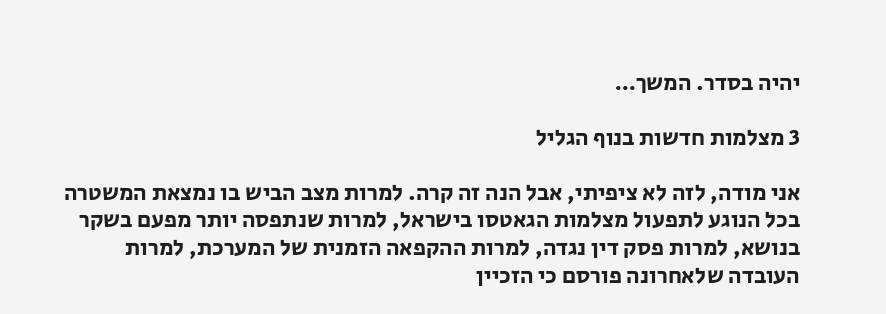יהיה בסדר. המשך…

3 מצלמות חדשות בנוף הגליל

אני מודה, לזה לא ציפיתי, אבל הנה זה קרה. למרות מצב הביש בו נמצאת המשטרה בכל הנוגע לתפעול מצלמות הגאטסו בישראל, למרות שנתפסה יותר מפעם בשקר בנושא, למרות פסק דין נגדה, למרות ההקפאה הזמנית של המערכת, למרות העובדה שלאחרונה פורסם כי הזכיין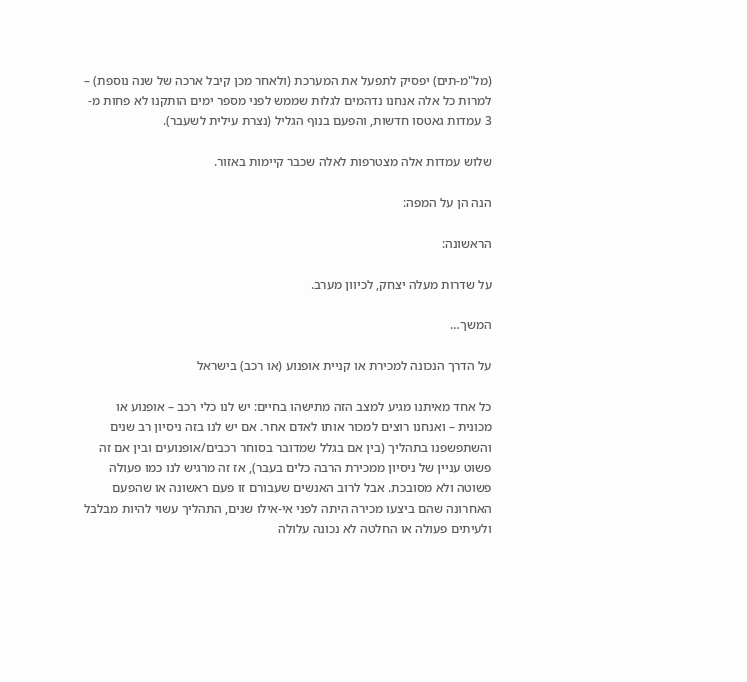(מל"מ-תים) יפסיק לתפעל את המערכת (ולאחר מכן קיבל ארכה של שנה נוספת) – למרות כל אלה אנחנו נדהמים לגלות שממש לפני מספר ימים הותקנו לא פחות מ- 3 עמדות גאטסו חדשות, והפעם בנוף הגליל (נצרת עילית לשעבר).

שלוש עמדות אלה מצטרפות לאלה שכבר קיימות באזור.

הנה הן על המפה:

הראשונה:

על שדרות מעלה יצחק, לכיוון מערב.

המשך…

על הדרך הנכונה למכירת או קניית אופנוע (או רכב) בישראל

כל אחד מאיתנו מגיע למצב הזה מתישהו בחיים: יש לנו כלי רכב – אופנוע או מכונית – ואנחנו רוצים למכור אותו לאדם אחר. אם יש לנו בזה ניסיון רב שנים והשתפשפנו בתהליך (בין אם בגלל שמדובר בסוחר רכבים/אופנועים ובין אם זה פשוט עניין של ניסיון ממכירת הרבה כלים בעבר), אז זה מרגיש לנו כמו פעולה פשוטה ולא מסובכת. אבל לרוב האנשים שעבורם זו פעם ראשונה או שהפעם האחרונה שהם ביצעו מכירה היתה לפני אי-אילו שנים, התהליך עשוי להיות מבלבל ולעיתים פעולה או החלטה לא נכונה עלולה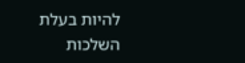להיות בעלת השלכות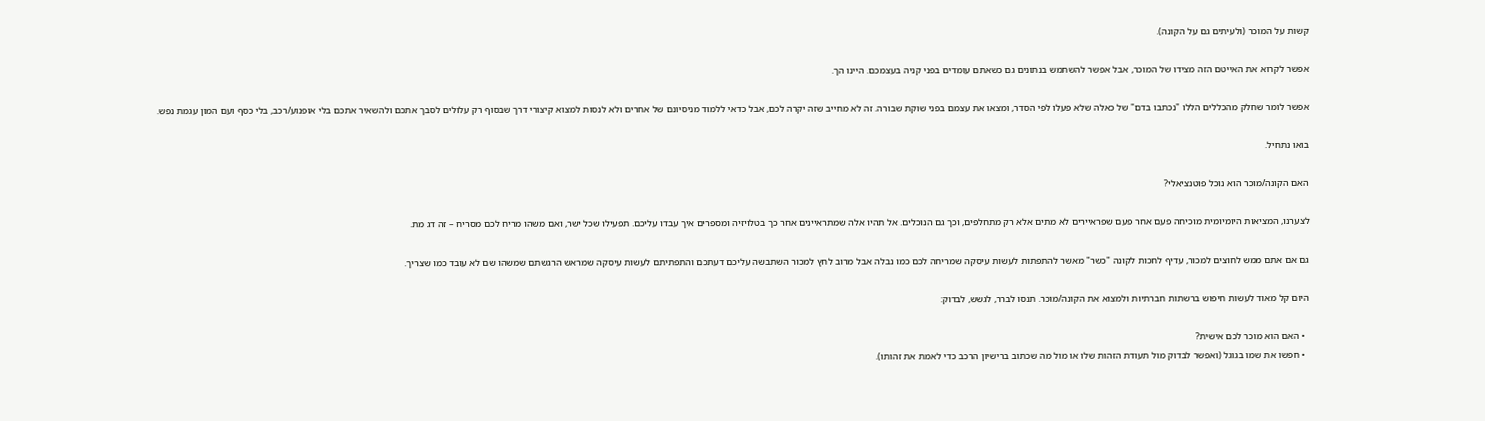קשות על המוכר (ולעיתים גם על הקונה).

אפשר לקרוא את האייטם הזה מצידו של המוכר, אבל אפשר להשתמש בנתונים גם כשאתם עומדים בפני קניה בעצמכם. היינו הך.

אפשר לומר שחלק מהכללים הללו "נכתבו בדם" של כאלה שלא פעלו לפי הסדר, ומצאו את עצמם בפני שוקת שבורה. זה לא מחייב שזה יקרה לכם, אבל כדאי ללמוד מניסיונם של אחרים ולא לנסות למצוא קיצורי דרך שבסוף רק עלולים לסבך אתכם ולהשאיר אתכם בלי אופנוע/רכב, בלי כסף ועם המון עגמת נפש.

בואו נתחיל.

האם הקונה/מוכר הוא נוכל פוטנציאלי?

לצערנו, המציאות היומיומית מוכיחה פעם אחר פעם שפראיירים לא מתים אלא רק מתחלפים, וכך גם הנוכלים. אל תהיו אלה שמתראיינים אחר כך בטלויזיה ומספרים איך עבדו עליכם. תפעילו שכל ישר, ואם משהו מריח לכם מסריח – זה דג מת.

גם אם אתם ממש לחוצים למכור, עדיף לחכות לקונה "כשר" מאשר להתפתות לעשות עיסקה שמריחה לכם כמו נבלה אבל מרוב לחץ למכור השתבשה עליכם דעתכם והתפתיתם לעשות עיסקה שמראש הרגשתם שמשהו שם לא עובד כמו שצריך.

היום קל מאוד לעשות חיפוש ברשתות חברתיות ולמצוא את הקונה/מוכר. תנסו לברר, לגשש, לבדוק:

  • האם הוא מוכר לכם אישית?
  • חפשו את שמו בגוגל (ואפשר לבדוק מול תעודת הזהות שלו או מול מה שכתוב ברישיון הרכב כדי לאמת את זהותו).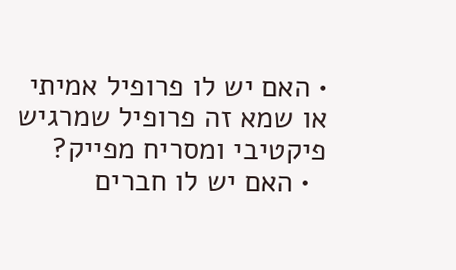• האם יש לו פרופיל אמיתי או שמא זה פרופיל שמרגיש פיקטיבי ומסריח מפייק?
  • האם יש לו חברים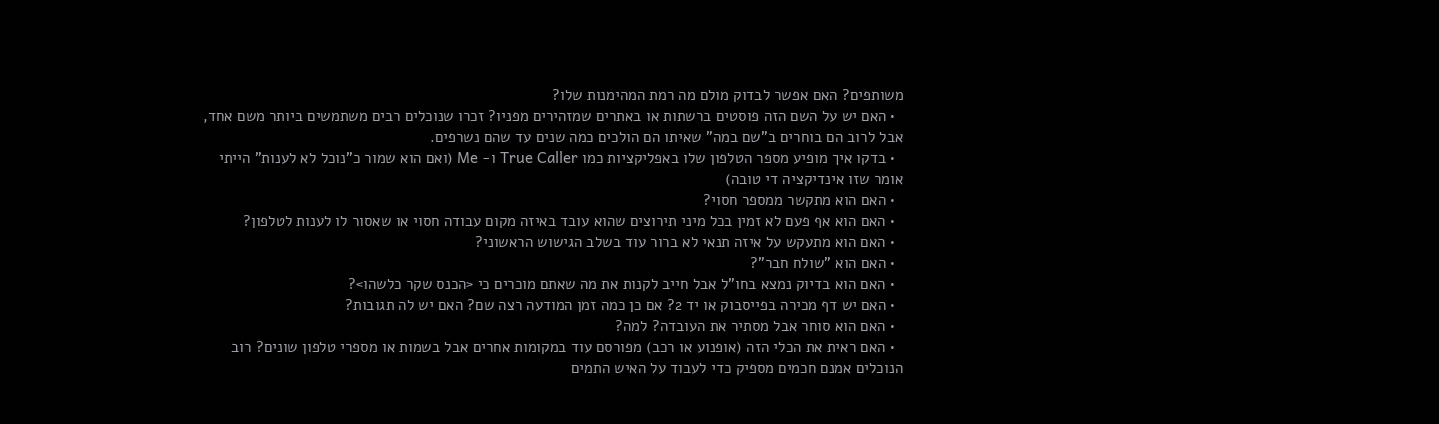משותפים? האם אפשר לבדוק מולם מה רמת המהימנות שלו?
  • האם יש על השם הזה פוסטים ברשתות או באתרים שמזהירים מפניו? זכרו שנוכלים רבים משתמשים ביותר משם אחד, אבל לרוב הם בוחרים ב"שם במה" שאיתו הם הולכים כמה שנים עד שהם נשרפים.
  • בדקו איך מופיע מספר הטלפון שלו באפליקציות כמו True Caller ו- Me (ואם הוא שמור כ"נוכל לא לענות" הייתי אומר שזו אינדיקציה די טובה)
  • האם הוא מתקשר ממספר חסוי?
  • האם הוא אף פעם לא זמין בכל מיני תירוצים שהוא עובד באיזה מקום עבודה חסוי או שאסור לו לענות לטלפון?
  • האם הוא מתעקש על איזה תנאי לא ברור עוד בשלב הגישוש הראשוני?
  • האם הוא "שולח חבר"?
  • האם הוא בדיוק נמצא בחו"ל אבל חייב לקנות את מה שאתם מוכרים כי <הכנס שקר כלשהו>?
  • האם יש דף מכירה בפייסבוק או יד 2? אם כן כמה זמן המודעה רצה שם? האם יש לה תגובות?
  • האם הוא סוחר אבל מסתיר את העובדה? למה?
  • האם ראית את הכלי הזה (אופנוע או רכב) מפורסם עוד במקומות אחרים אבל בשמות או מספרי טלפון שונים? רוב הנוכלים אמנם חכמים מספיק כדי לעבוד על האיש התמים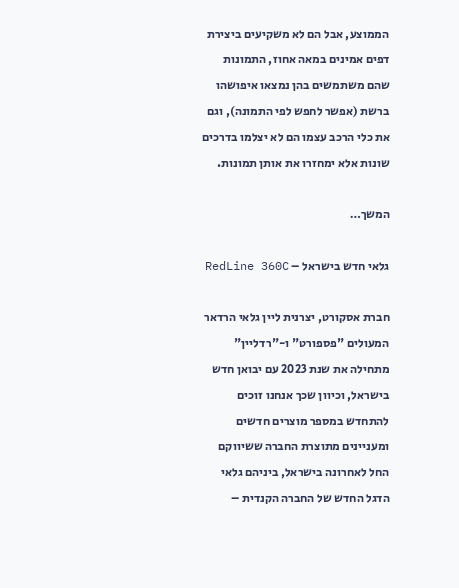הממוצע, אבל הם לא משקיעים ביצירת דפים אמינים במאה אחוז, התמונות שהם משתמשים בהן נמצאו איפושהו ברשת (אפשר לחפש לפי התמונה), וגם את כלי הרכב עצמו הם לא יצלמו בדרכים שונות אלא ימחזרו את אותן תמונות.

המשך…

גלאי חדש בישראל – RedLine 360C

חברת אסקורט, יצרנית ליין גלאי הרדאר המעולים "פספורט" ו-"רדליין" מתחילה את שנת 2023 עם יבואן חדש בישראל, וכיוון שכך אנחנו זוכים להתחדש במספר מוצרים חדשים ומעניינים מתוצרת החברה ששיווקם החל לאחרונה בישראל, ביניהם גלאי הדגל החדש של החברה הקנדית –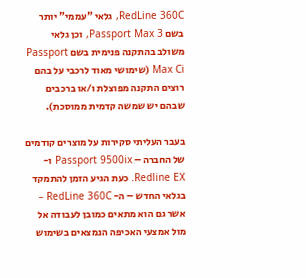RedLine 360C, גלאי "עממי" יותר בשם Passport Max 3, וכן גלאי משולב בהתקנה פנימית בשם Passport Max Ci (שימושי מאוד לרכבי על בהם רוצים התקנה מפוצלת ו/או ברכבים שבהם יש שמשה קדמית ממוסכת).

בעבר העליתי סקירות על מוצרים קודמים של החברה – Passport 9500ix ו- Redline EX. כעת הגיע הזמן להתמקד בגלאי החדש – ה- RedLine 360C – אשר גם הוא מתאים כמובן לעבודה אל מול אמצעי האכיפה הנמצאים בשימוש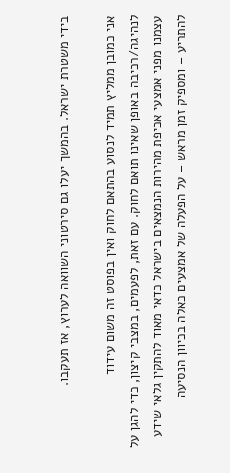בידי משטרת ישראל. בהמשך יעלו גם סירטוני השוואה לערוץ, אז תעקבו.

אני כמובן ממליץ תמיד לנסוע בהתאם לחוק ואין בפוסט זה משום עידוד לנהיגה/רכיבה באופן שאינו תואם לחוק. עם זאת, לפעמים, במצבי קיצון, כדי להגן על עצמנו מפני אמצעי אכיפת מהירות הנמצאים בישראל כדאי מאוד להתקין גלאי שידע להתריע – ומספיק זמן מראש – על הפעלה של אמצעים כאלה בכיוון הנסיעה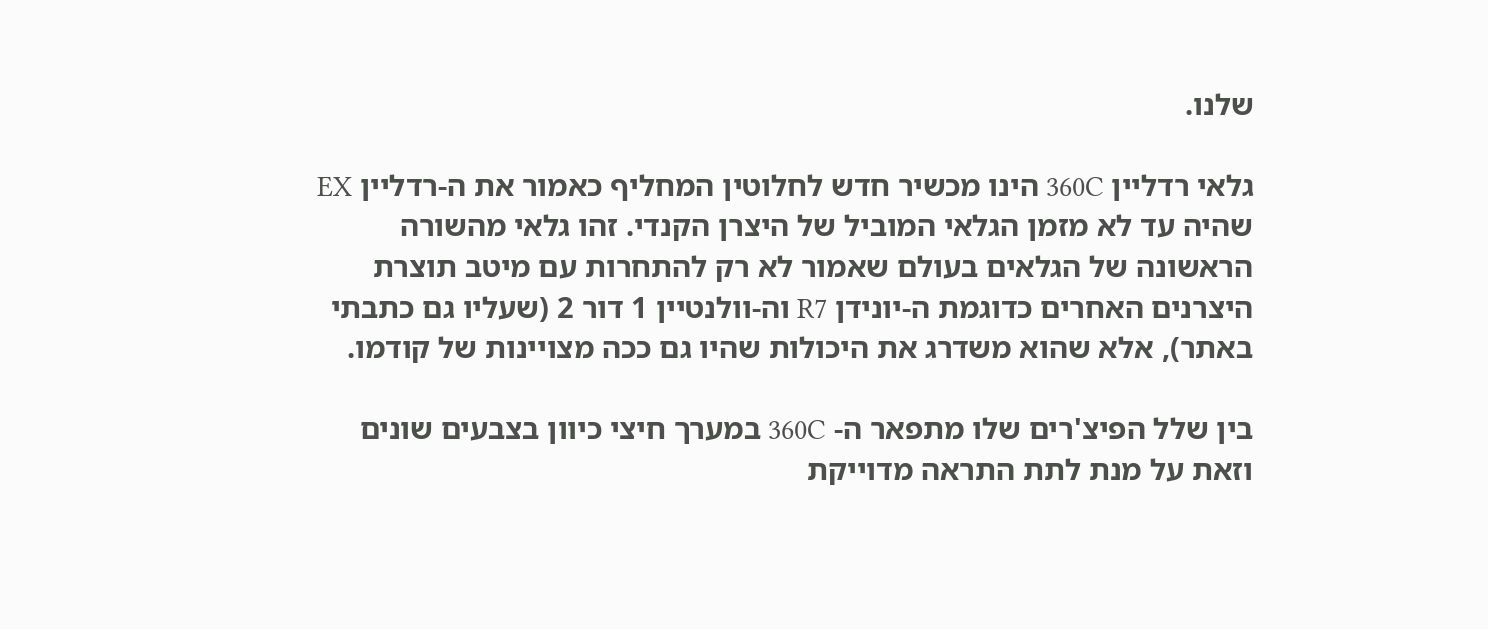שלנו.

גלאי רדליין 360C הינו מכשיר חדש לחלוטין המחליף כאמור את ה-רדליין EX שהיה עד לא מזמן הגלאי המוביל של היצרן הקנדי. זהו גלאי מהשורה הראשונה של הגלאים בעולם שאמור לא רק להתחרות עם מיטב תוצרת היצרנים האחרים כדוגמת ה-יונידן R7 וה-וולנטיין 1 דור 2 (שעליו גם כתבתי באתר), אלא שהוא משדרג את היכולות שהיו גם ככה מצויינות של קודמו.

בין שלל הפיצ'רים שלו מתפאר ה- 360C במערך חיצי כיוון בצבעים שונים וזאת על מנת לתת התראה מדוייקת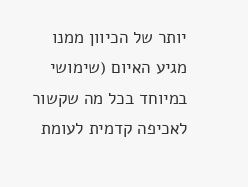יותר של הכיוון ממנו מגיע האיום (שימושי במיוחד בכל מה שקשור לאכיפה קדמית לעומת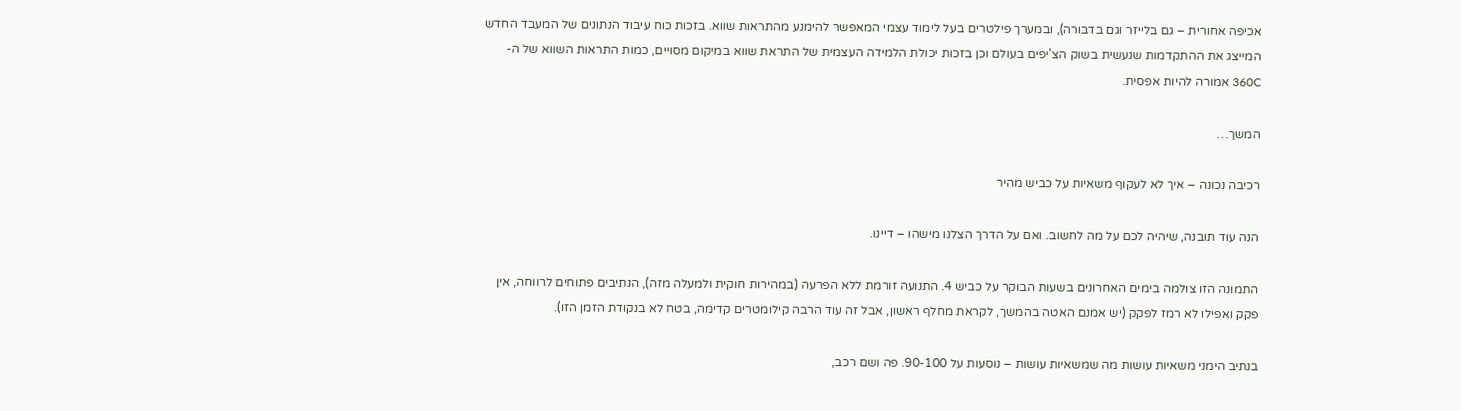אכיפה אחורית – גם בלייזר וגם בדבורה), ובמערך פילטרים בעל לימוד עצמי המאפשר להימנע מהתראות שווא. בזכות כוח עיבוד הנתונים של המעבד החדש המייצג את ההתקדמות שנעשית בשוק הצ'יפים בעולם וכן בזכות יכולת הלמידה העצמית של התראת שווא במיקום מסויים, כמות התראות השווא של ה- 360C אמורה להיות אפסית.

המשך…

רכיבה נכונה – איך לא לעקוף משאיות על כביש מהיר

הנה עוד תובנה, שיהיה לכם על מה לחשוב. ואם על הדרך הצלנו מישהו – דיינו.

התמונה הזו צולמה בימים האחרונים בשעות הבוקר על כביש 4. התנועה זורמת ללא הפרעה (במהירות חוקית ולמעלה מזה), הנתיבים פתוחים לרווחה, אין פקק ואפילו לא רמז לפקק (יש אמנם האטה בהמשך, לקראת מחלף ראשון, אבל זה עוד הרבה קילומטרים קדימה, בטח לא בנקודת הזמן הזו).

בנתיב הימני משאיות עושות מה שמשאיות עושות – נוסעות על 90-100. פה ושם רכב,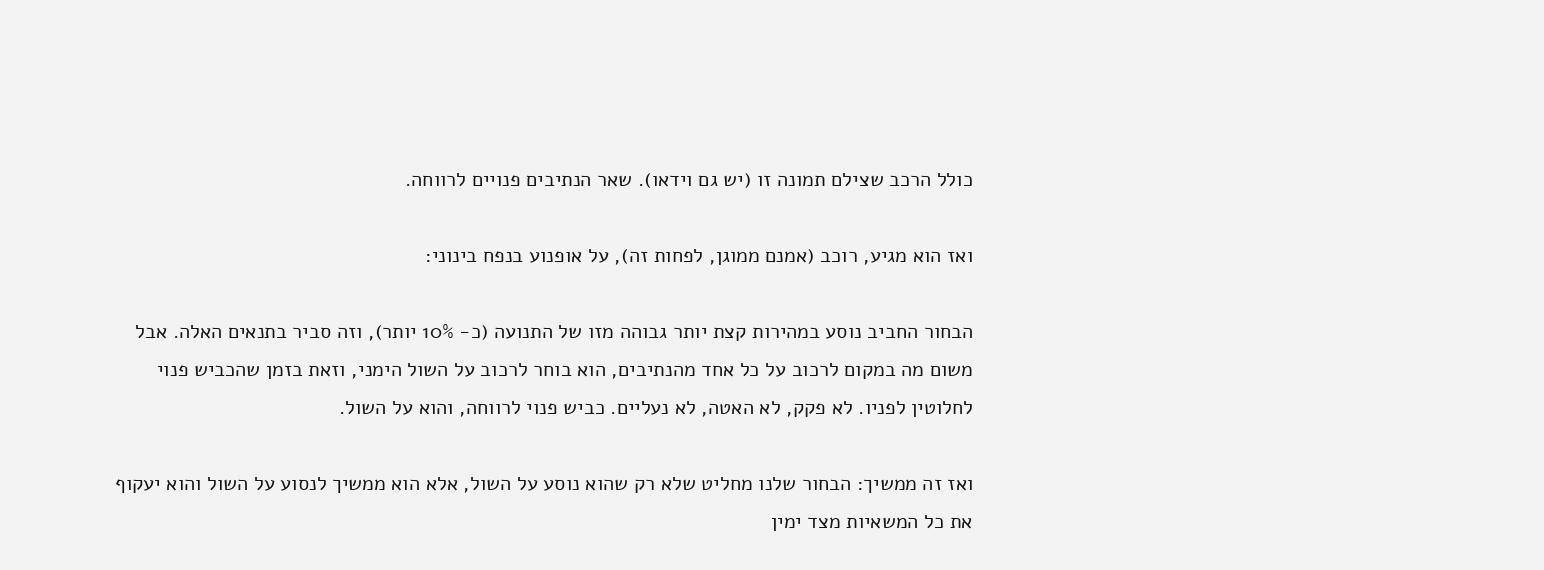כולל הרכב שצילם תמונה זו (יש גם וידאו). שאר הנתיבים פנויים לרווחה.

ואז הוא מגיע, רוכב (אמנם ממוגן, לפחות זה), על אופנוע בנפח בינוני:

הבחור החביב נוסע במהירות קצת יותר גבוהה מזו של התנועה (כ- 10% יותר), וזה סביר בתנאים האלה. אבל משום מה במקום לרכוב על כל אחד מהנתיבים, הוא בוחר לרכוב על השול הימני, וזאת בזמן שהכביש פנוי לחלוטין לפניו. לא פקק, לא האטה, לא נעליים. כביש פנוי לרווחה, והוא על השול.

ואז זה ממשיך: הבחור שלנו מחליט שלא רק שהוא נוסע על השול, אלא הוא ממשיך לנסוע על השול והוא יעקוף את כל המשאיות מצד ימין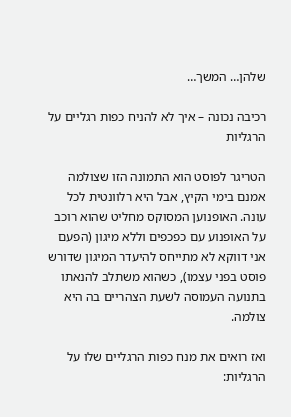שלהן… המשך…

רכיבה נכונה – איך לא להניח כפות רגליים על הרגליות

הטריגר לפוסט הוא התמונה הזו שצולמה אמנם בימי הקיץ, אבל היא רלוונטית לכל עונה. האופנוען המסוקס מחליט שהוא רוכב על האופנוע עם כפכפים וללא מיגון (הפעם אני דווקא לא מתייחס להיעדר המיגון שדורש פוסט בפני עצמו), כשהוא משתלב להנאתו בתנועה העמוסה לשעת הצהריים בה היא צולמה.

ואז רואים את מנח כפות הרגליים שלו על הרגליות: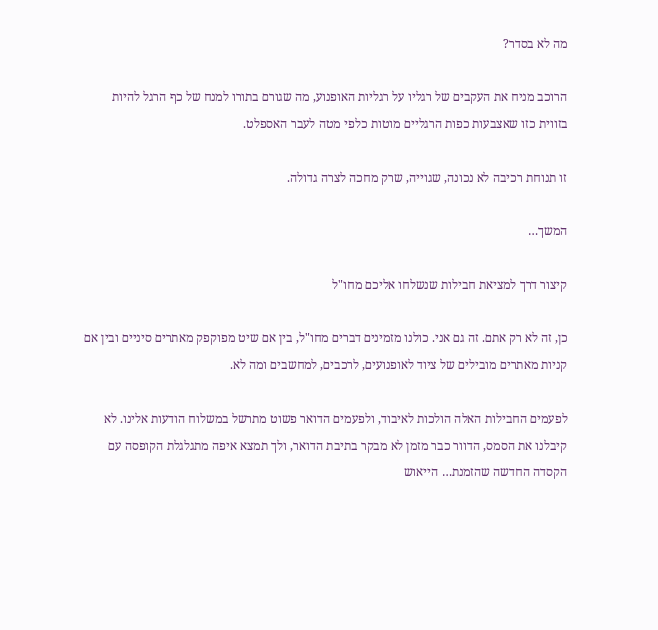מה לא בסדר?

הרוכב מניח את העקבים של רגליו על רגליות האופנוע, מה שגורם בתורו למנח של כף הרגל להיות בזווית כזו שאצבעות כפות הרגליים מוטות כלפי מטה לעבר האספלט.

זו תנוחת רכיבה לא נכונה, שגוייה, שרק מחכה לצרה גדולה.

המשך…

קיצור דרך למציאת חבילות שנשלחו אליכם מחו"ל

כן, זה לא רק אתם. זה גם אני. כולנו מזמינים דברים מחו"ל, בין אם שיט מפוקפק מאתרים סיניים ובין אם קניות מאתרים מובילים של ציוד לאופנועים, לרכבים, למחשבים ומה לא.

לפעמים החבילות האלה הולכות לאיבוד, ולפעמים הדואר פשוט מתרשל במשלוח הודעות אלינו. לא קיבלנו את הסמס, הדוור כבר מזמן לא מבקר בתיבת הדואר, ולך תמצא איפה מתגלגלת הקופסה עם הקסדה החדשה שהזמנת… הייאוש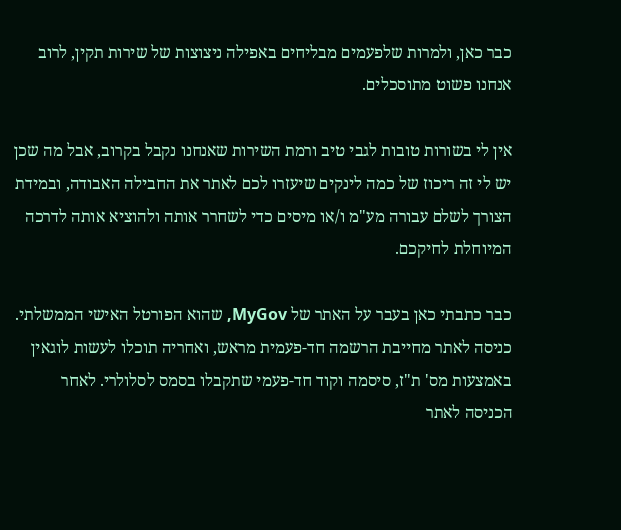כבר כאן, ולמרות שלפעמים מבליחים באפילה ניצוצות של שירות תקין, לרוב אנחנו פשוט מתוסכלים.

אין לי בשורות טובות לגבי טיב ורמת השירות שאנחנו נקבל בקרוב, אבל מה שכן יש לי זה ריכוז של כמה לינקים שיעזרו לכם לאתר את החבילה האבודה, ובמידת הצורך לשלם עבורה מע"מ ו/או מיסים כדי לשחרר אותה ולהוציא אותה לדרכה המיוחלת לחיקכם.

כבר כתבתי כאן בעבר על האתר של MyGov, שהוא הפורטל האישי הממשלתי. כניסה לאתר מחייבת הרשמה חד-פעמית מראש, ואחריה תוכלו לעשות לוגאין באמצעות מס' ת"ז, סיסמה וקוד חד-פעמי שתקבלו בסמס לסלולרי. לאחר הכניסה לאתר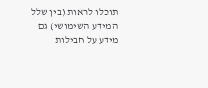תוכלו לראות (בין שלל המידע השימושי) גם מידע על חבילות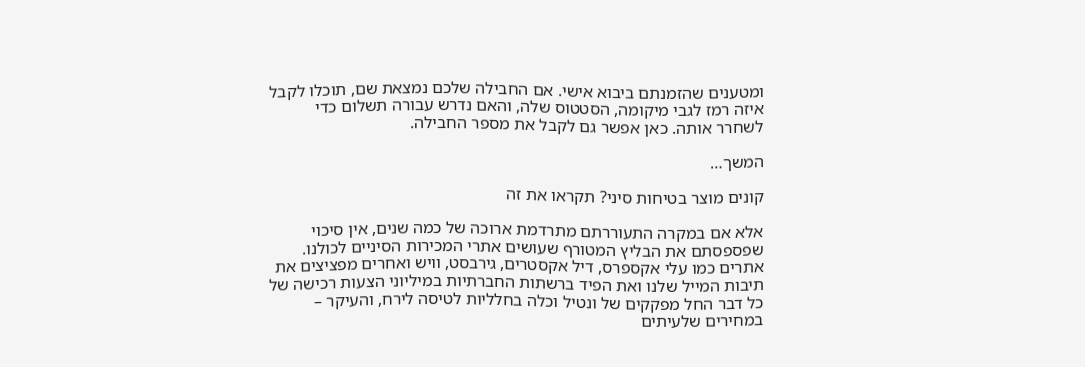ומטענים שהזמנתם ביבוא אישי. אם החבילה שלכם נמצאת שם, תוכלו לקבל איזה רמז לגבי מיקומה, הסטטוס שלה, והאם נדרש עבורה תשלום כדי לשחרר אותה. כאן אפשר גם לקבל את מספר החבילה.

המשך…

קונים מוצר בטיחות סיני? תקראו את זה

אלא אם במקרה התעוררתם מתרדמת ארוכה של כמה שנים, אין סיכוי שפספסתם את הבליץ המטורף שעושים אתרי המכירות הסיניים לכולנו. אתרים כמו עלי אקספרס, דיל אקסטרים, גירבסט, וויש ואחרים מפציצים את תיבות המייל שלנו ואת הפיד ברשתות החברתיות במיליוני הצעות רכישה של כל דבר החל מפקקים של ונטיל וכלה בחלליות לטיסה לירח, והעיקר – במחירים שלעיתים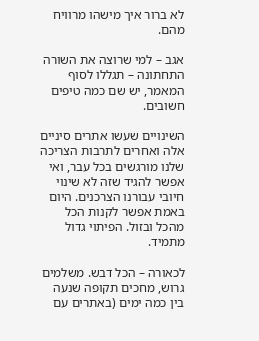לא ברור איך מישהו מרוויח מהם.

אגב – למי שרוצה את השורה התחתונה – תגללו לסוף המאמר, יש שם כמה טיפים חשובים.

השינויים שעשו אתרים סיניים אלה ואחרים לתרבות הצריכה שלנו מורגשים בכל עבר, ואי אפשר להגיד שזה לא שינוי חיובי עבורנו הצרכנים. היום באמת אפשר לקנות הכל מהכל ובזול. הפיתוי גדול מתמיד.

לכאורה – הכל דבש. משלמים גרוש, מחכים תקופה שנעה בין כמה ימים (באתרים עם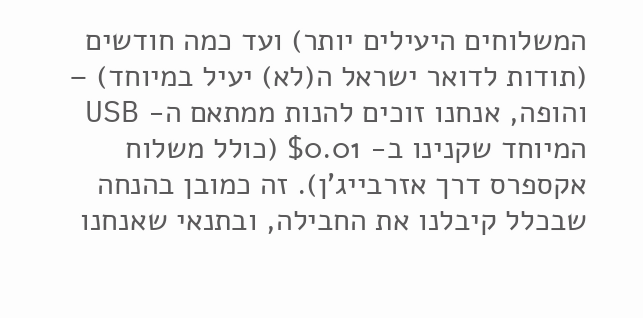המשלוחים היעילים יותר) ועד כמה חודשים (תודות לדואר ישראל ה(לא) יעיל במיוחד) – והופה, אנחנו זוכים להנות ממתאם ה- USB המיוחד שקנינו ב- $0.01 (כולל משלוח אקספרס דרך אזרבייג'ן). זה כמובן בהנחה שבכלל קיבלנו את החבילה, ובתנאי שאנחנו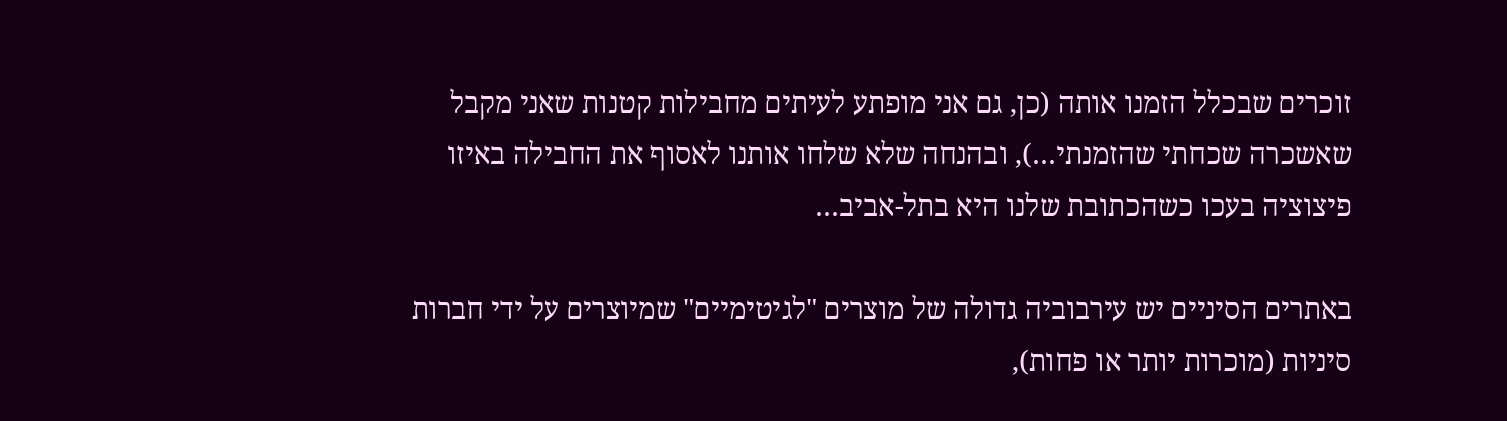זוכרים שבכלל הזמנו אותה (כן, גם אני מופתע לעיתים מחבילות קטנות שאני מקבל שאשכרה שכחתי שהזמנתי…), ובהנחה שלא שלחו אותנו לאסוף את החבילה באיזו פיצוציה בעכו כשהכתובת שלנו היא בתל-אביב…

באתרים הסיניים יש עירבוביה גדולה של מוצרים "לגיטימיים" שמיוצרים על ידי חברות סיניות (מוכרות יותר או פחות),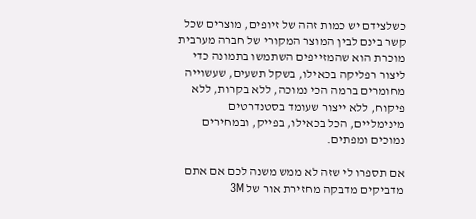כשלצידם יש כמות זהה של זיופים, מוצרים שכל קשר בינם לבין המוצר המקורי של חברה מערבית מוכרת הוא שהמזייפים השתמשו בתמונה כדי ליצור רפליקה בכאילו, בשקל תשעים, שעשוייה מחומרים ברמה הכי נמוכה, ללא בקרות, ללא פיקוח, ללא ייצור שעומד בסטנדרטים מינימליים, הכל בכאילו, בפייק, ובמחירים נמוכים ומפתים.

אם תספרו לי שזה לא ממש משנה לכם אם אתם מדביקים מדבקה מחזירת אור של 3M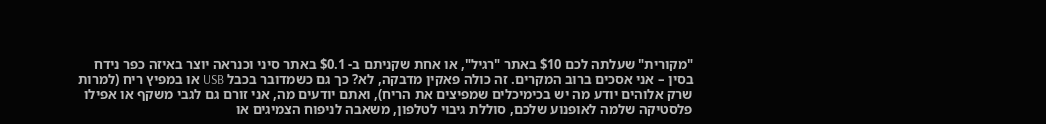"מקורית" שעלתה לכם $10 באתר "רגיל", או אחת שקניתם ב- $0.1 באתר סיני וכנראה יוצר באיזה כפר נידח בסין – אני אסכים ברוב המקרים. זה כולה פאקין מדבקה, לא? כך גם כשמדובר בכבל USB או במפיץ ריח (למרות שרק אלוהים יודע מה יש בכימיכלים שמפיצים את הריח), ואתם יודעים מה, אני זורם גם לגבי משקף או אפילו פלסטיקה שלמה לאופנוע שלכם, סוללת גיבוי לטלפון, משאבה לניפוח הצמיגים או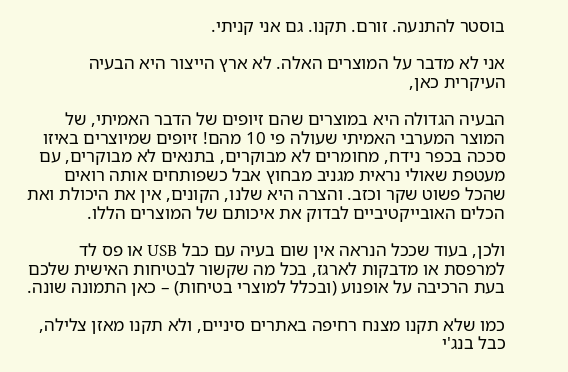בוסטר להתנעה. זורם. תקנו. גם אני קניתי.

אני לא מדבר על המוצרים האלה. לא ארץ הייצור היא הבעיה העיקרית כאן,

הבעיה הגדולה היא במוצרים שהם זיופים של הדבר האמיתי, של המוצר המערבי האמיתי שעולה פי 10 מהם! זיופים שמיוצרים באיזו סככה בכפר נידח, מחומרים לא מבוקרים, בתנאים לא מבוקרים, עם מעטפת שאולי נראית מגניב מבחוץ אבל כשפותחים אותה רואים שהכל פשוט שקר וכזב. והצרה היא שלנו, הקונים, אין את היכולת ואת הכלים האובייקטיביים לבדוק את איכותם של המוצרים הללו.

ולכן, בעוד שככל הנראה אין שום בעיה עם כבל USB או פס לד למרפסת או מדבקות לארגז, בכל מה שקשור לבטיחות האישית שלכם בעת הרכיבה על אופנוע (ובכלל למוצרי בטיחות) – כאן התמונה שונה.

כמו שלא תקנו מצנח רחיפה באתרים סיניים, ולא תקנו מאזן צלילה, כבל בנג'י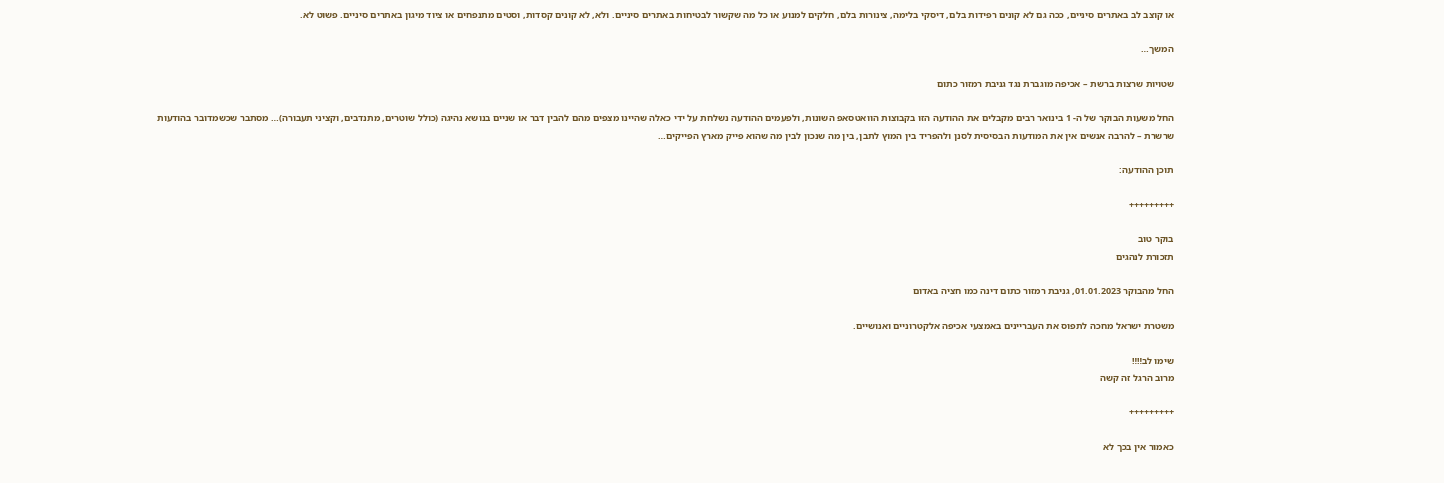או קוצב לב באתרים סיניים, ככה גם לא קונים רפידות בלם, דיסקי בלימה, צינורות בלם, חלקים למנוע או כל מה שקשור לבטיחות באתרים סיניים. ולא, לא קונים קסדות, וסטים מתנפחים או ציוד מיגון באתרים סיניים. פשוט לא.

המשך…

שטויות שרצות ברשת – אכיפה מוגברת נגד גניבת רמזור כתום

החל משעות הבוקר של ה- 1 בינואר רבים מקבלים את ההודעה הזו בקבוצות הוואטסאפ השונות, ולפעמים ההודעה נשלחת על ידי כאלה שהיינו מצפים מהם להבין דבר או שניים בנושא נהיגה (כולל שוטרים, מתנדבים, וקציני תעבורה)… מסתבר שכשמדובר בהודעות שרשרת – להרבה אנשים אין את המודעות הבסיסית לסנן ולהפריד בין המוץ לתבן, בין מה שנכון לבין מה שהוא פייק מארץ הפייקים…

תוכן ההודעה:

+++++++++

בוקר טוב
תזכורת לנהגים

החל מהבוקר 01.01.2023, גניבת רמזור כתום דינה כמו חציה באדום

משטרת ישראל מחכה לתפוס את העבריינים באמצעי אכיפה אלקטרוניים ואנושיים.

שימו לב‼‼
מרוב הרגל זה קשה

+++++++++

כאמור אין בכך לא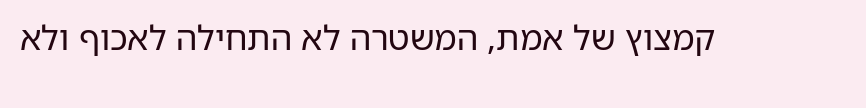קמצוץ של אמת, המשטרה לא התחילה לאכוף ולא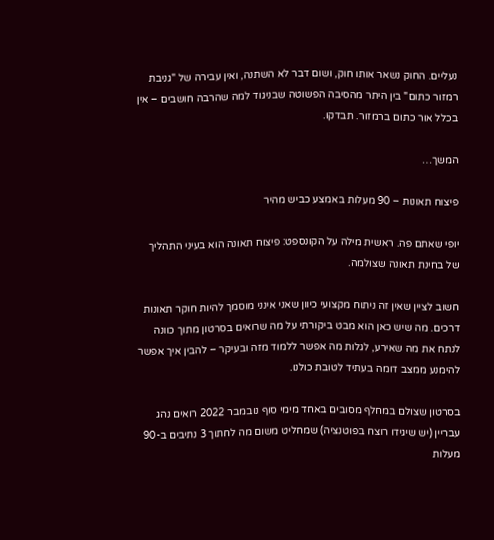נעליים. החוק נשאר אותו חוק, ושום דבר לא השתנה, ואין עבירה של "גניבת רמזור כתום" בין היתר מהסיבה הפשוטה שבניגוד למה שהרבה חושבים – אין בכלל אור כתום ברמזור. תבדקו.

המשך…

פיצוח תאונות – 90 מעלות באמצע כביש מהיר

יופי שאתם פה. ראשית מילה על הקונספט: פיצוח תאונה הוא בעיני התהליך של בחינת תאונה שצולמה.

חשוב לציין שאין זה ניתוח מקצועי כיוון שאני אינני מוסמך להיות חוקר תאונות דרכים. מה שיש כאן הוא מבט ביקורתי על מה שרואים בסרטון מתוך כוונה לנתח את מה שאירע, לגלות מה אפשר ללמוד מזה ובעיקר – להבין איך אפשר להימנע ממצב דומה בעתיד לטובת כולנו.

בסרטון שצולם במחלף מסובים באחד מימי סוף נובמבר 2022 רואים נהג עבריין (יש שיגידו רוצח בפוטנציה) שמחליט משום מה לחתוך 3 נתיבים ב-90 מעלות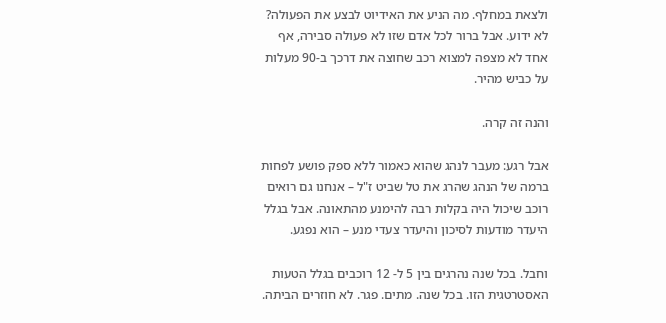ולצאת במחלף. מה הניע את האידיוט לבצע את הפעולה? לא ידוע. אבל ברור לכל אדם שזו לא פעולה סבירה, אף אחד לא מצפה למצוא רכב שחוצה את דרכך ב-90 מעלות על כביש מהיר.

והנה זה קרה.

אבל רגע: מעבר לנהג שהוא כאמור ללא ספק פושע לפחות ברמה של הנהג שהרג את טל שביט ז"ל – אנחנו גם רואים רוכב שיכול היה בקלות רבה להימנע מהתאונה. אבל בגלל היעדר מודעות לסיכון והיעדר צעדי מנע – הוא נפגע.

וחבל. בכל שנה נהרגים בין 5 ל- 12 רוכבים בגלל הטעות האסטרטגית הזו. בכל שנה. מתים. פגר. לא חוזרים הביתה.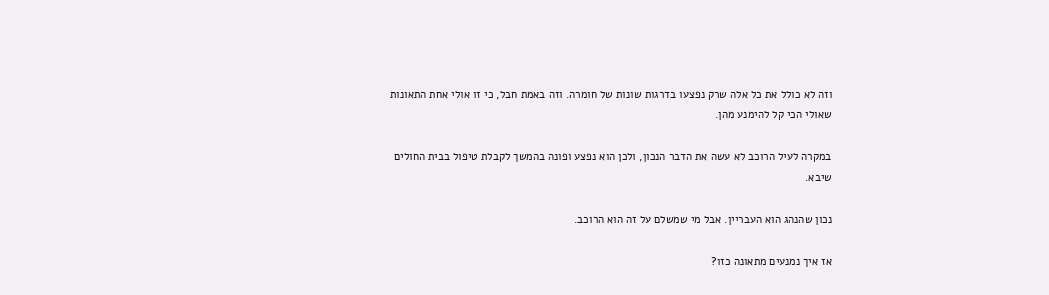וזה לא כולל את כל אלה שרק נפצעו בדרגות שונות של חומרה. וזה באמת חבל, כי זו אולי אחת התאונות שאולי הכי קל להימנע מהן.

במקרה לעיל הרוכב לא עשה את הדבר הנכון, ולכן הוא נפצע ופונה בהמשך לקבלת טיפול בבית החולים שיבא.

נכון שהנהג הוא העבריין. אבל מי שמשלם על זה הוא הרוכב.

אז איך נמנעים מתאונה כזו?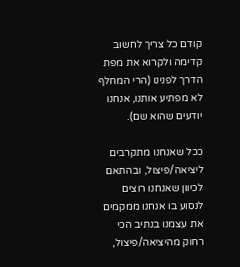קודם כל צריך לחשוב קדימה ולקרוא את מפת הדרך לפנינו (הרי המחלף לא מפתיע אותנו, אנחנו יודעים שהוא שם).

ככל שאנחנו מתקרבים ליציאה/פיצול, ובהתאם לכיוון שאנחנו רוצים לנסוע בו אנחנו ממקמים את עצמנו בנתיב הכי רחוק מהיציאה/פיצול,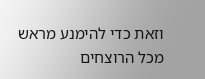וזאת כדי להימנע מראש מכל הרוצחים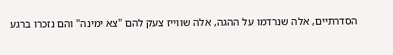הסדרתיים, אלה שנרדמו על ההגה, אלה שווייז צעק להם "צא ימינה" והם נזכרו ברגע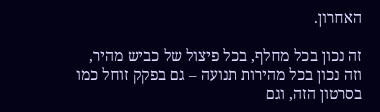האחרון.

זה נכון בכל מחלף, בכל פיצול של כביש מהיר, וזה נכון בכל מהירות תנועה – גם בפקק זוחל כמו בסרטון הזה, וגם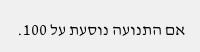אם התנועה נוסעת על 100.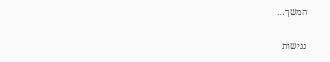המשך…

נגישות